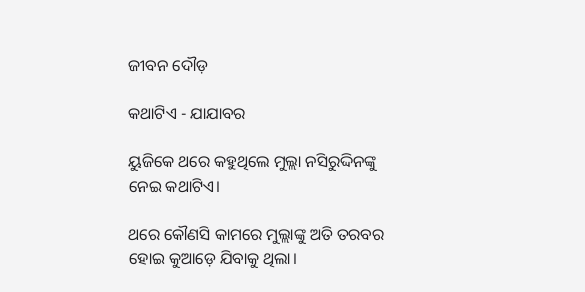ଜୀବନ ଦୌଡ଼

କଥାଟିଏ - ଯାଯାବର

ୟୁଜିକେ ଥରେ କହୁଥିଲେ ମୁଲ୍ଲା ନସିରୁଦ୍ଦିନଙ୍କୁ ନେଇ କଥାଟିଏ।

ଥରେ କୌଣସି କାମରେ ମୁଲ୍ଲାଙ୍କୁ ଅତି ତରବର ହୋଇ କୁଆଡ଼େ ଯିବାକୁ ଥିଲା।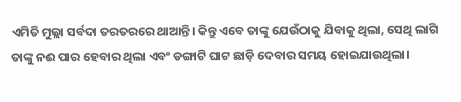ଏମିତି ମୁଲ୍ଲା ସର୍ବଦା ତରତରରେ ଥାଆନ୍ତି। କିନ୍ତୁ ଏବେ ତାଙ୍କୁ ଯେଉଁଠାକୁ ଯିବାକୁ ଥିଲା, ସେଥି ଲାଗି ତାଙ୍କୁ ନଈ ପାର ହେବାର ଥିଲା ଏବଂ ଡଙ୍ଗାଟି ଘାଟ ଛାଡ଼ି ଦେବାର ସମୟ ହୋଇଯାଉଥିଲା।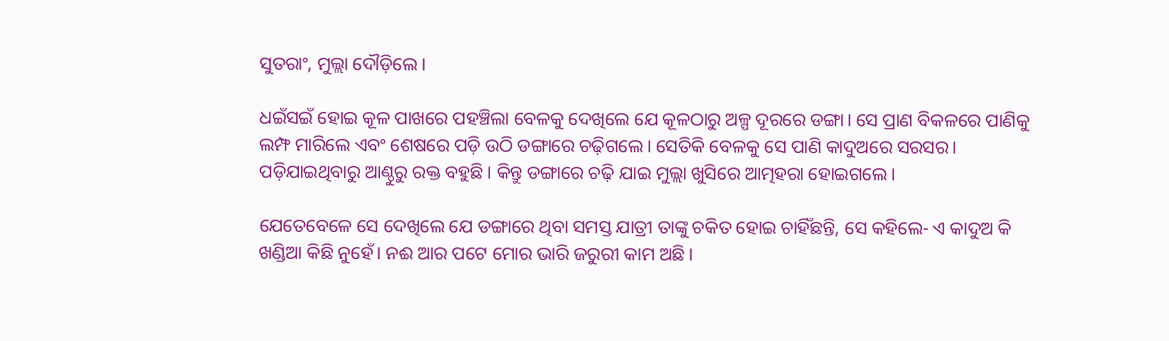ସୁତରାଂ, ମୁଲ୍ଲା ଦୌଡ଼ିଲେ।

ଧଇଁସଇଁ ହୋଇ କୂଳ ପାଖରେ ପହଞ୍ଚିଲା ବେଳକୁ ଦେଖିଲେ ଯେ କୂଳଠାରୁ ଅଳ୍ପ ଦୂରରେ ଡଙ୍ଗା। ସେ ପ୍ରାଣ ବିକଳରେ ପାଣିକୁ ଲମ୍ଫ ମାରିଲେ ଏବଂ ଶେଷରେ ପଡ଼ି ଉଠି ଡଙ୍ଗାରେ ଚଢ଼ିଗଲେ। ସେତିକି ବେଳକୁ ସେ ପାଣି କାଦୁଅରେ ସରସର। ପଡ଼ିଯାଇଥିବାରୁ ଆଣ୍ଠୁରୁ ରକ୍ତ ବହୁଛି। କିନ୍ତୁ ଡଙ୍ଗାରେ ଚଢ଼ି ଯାଇ ମୁଲ୍ଲା ଖୁସିରେ ଆତ୍ମହରା ହୋଇଗଲେ।

ଯେତେବେଳେ ସେ ଦେଖିଲେ ଯେ ଡଙ୍ଗାରେ ଥିବା ସମସ୍ତ ଯାତ୍ରୀ ତାଙ୍କୁ ଚକିତ ହୋଇ ଚାହିଁଛନ୍ତି, ସେ କହିଲେ- ଏ କାଦୁଅ କି ଖଣ୍ଡିଆ କିଛି ନୁହେଁ। ନଈ ଆର ପଟେ ମୋର ଭାରି ଜରୁରୀ କାମ ଅଛି।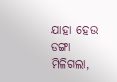ଯାହା ହେଉ ଡଙ୍ଗା ମିଳିଗଲା,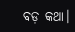ବଡ଼ କଥା।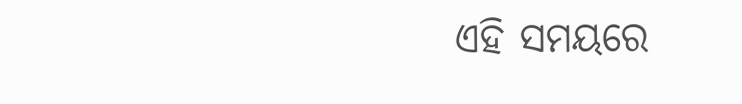ଏହି ସମୟରେ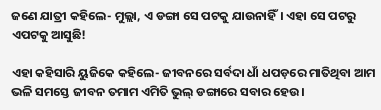ଜଣେ ଯାତ୍ରୀ କହିଲେ- ମୁଲ୍ଲା, ଏ ଡଙ୍ଗା ସେ ପଟକୁ ଯାଉନାହିଁ। ଏହା ସେ ପଟରୁ ଏପଟକୁ ଆସୁଛି!

ଏହା କହିସାରି ୟୁଜିକେ କହିଲେ- ଜୀବନରେ ସର୍ବଦା ଧାଁ ଧପଡ଼ରେ ମାତିଥିବା ଆମ ଭଳି ସମସ୍ତେ ଜୀବନ ତମାମ ଏମିତି ଭୁଲ୍‌ ଡଙ୍ଗାରେ ସବାର ‌ହେଉ।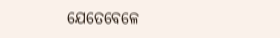ଯେତେବେଳେ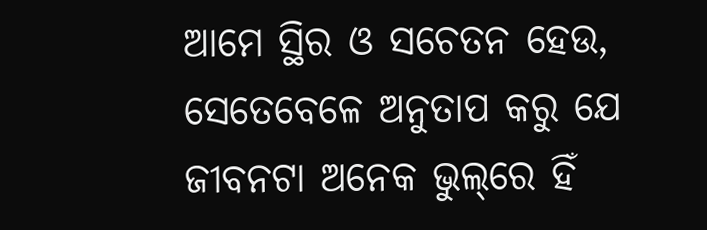ଆମେ ସ୍ଥିର ଓ ସଚେତନ ହେଉ, ସେତେବେଳେ ଅନୁତାପ କରୁ ଯେ ଜୀବନଟା ଅନେକ ଭୁଲ୍‌ରେ ହିଁ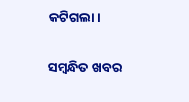କଟିଗଲା।

ସମ୍ବନ୍ଧିତ ଖବର